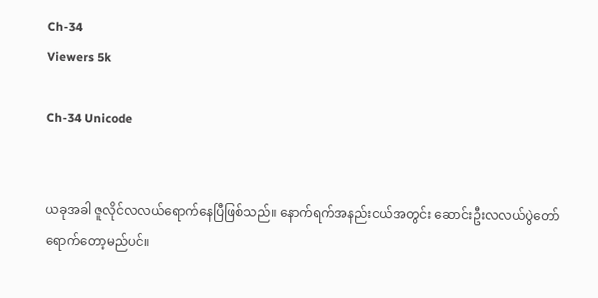Ch-34
Viewers 5k

Ch-34 Unicode


ယခုအခါ ဇူလိုင်လလယ်ရောက်နေပြီဖြစ်သည်။ နောက်ရက်အနည်းငယ်အတွင်း ဆောင်းဦးလလယ်ပွဲတော် ရောက်တော့မည်ပင်။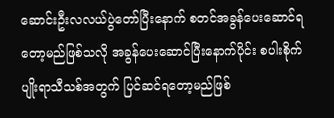ဆောင်းဦးလလယ်ပွဲတော်ပြီးနောက် စတင်အခွန်ပေးဆောင်ရတော့မည်ဖြစ်သလို အခွန်ပေးဆောင်ပြီးနောက်ပိုင်း စပါးစိုက်ပျိုးရာသီသစ်အတွက် ပြင်ဆင်ရတော့မည်ဖြစ်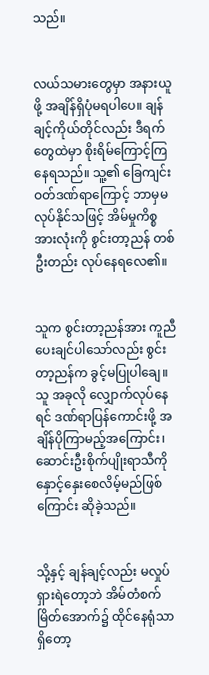သည်။


လယ်သမားတွေမှာ အနားယူဖို့ အချိန်ရှိပုံမရပါပေ။ ချန်ချင့်ကိုယ်တိုင်လည်း ဒီရက်တွေထဲမှာ စိုးရိမ်ကြောင့်ကြနေရသည်။ သူ့၏ ခြေကျင်းဝတ်ဒဏ်ရာကြောင့် ဘာမှမလုပ်နိုင်သဖြင့် အိမ်မှုကိစ္စအားလုံးကို စွင်းတာ့ညန် တစ်ဦးတည်း လုပ်နေရလေ၏။


သူက စွင်းတာ့ညန်အား ကူညီပေးချင်ပါသော်လည်း စွင်းတာ့ညန်က ခွင့်မပြုပါချေ။ သူ အခုလို လျှောက်လုပ်နေရင် ဒဏ်ရာပြန်ကောင်းဖို့ အချိန်ပိုကြာမည့်အကြောင်း၊ ဆောင်းဦးစိုက်ပျိုးရာသီကို နှောင့်နှေးစေလိမ့်မည်ဖြစ်ကြောင်း ဆိုခဲ့သည်။


သို့နှင့် ချန်ချင့်လည်း မလှုပ်ရှားရဲတော့ဘဲ အိမ်တံစက်မြိတ်အောက်၌ ထိုင်နေရုံသာရှိတော့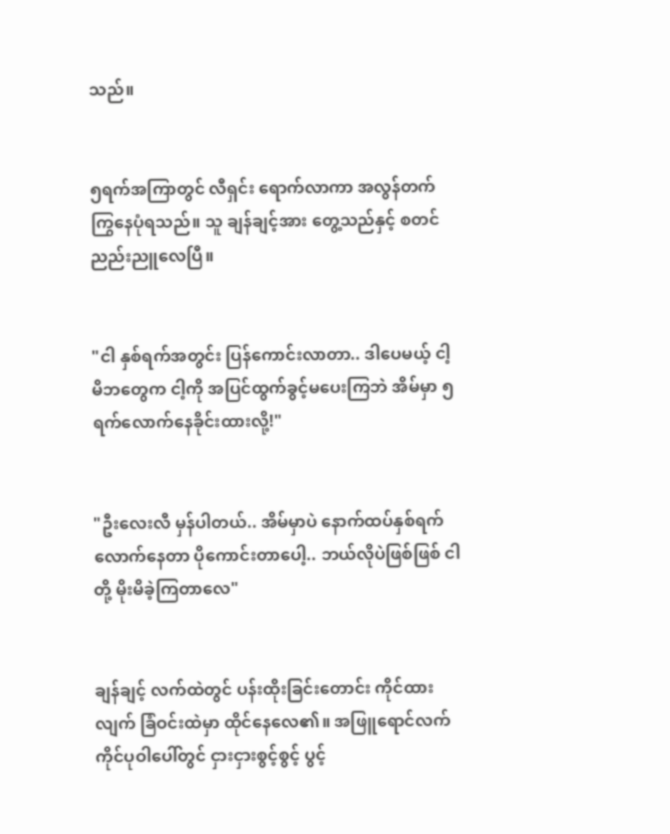သည်။


၅ရက်အကြာတွင် လီရှင်း ရောက်လာကာ အလွန်တက်ကြွနေပုံရသည်။ သူ ချန်ချင့်အား တွေ့သည်နှင့် စတင်ညည်းညူလေပြီ။


"ငါ နှစ်ရက်အတွင်း ပြန်ကောင်းလာတာ.. ဒါပေမယ့် ငါ့မိဘတွေက ငါ့ကို အပြင်ထွက်ခွင့်မပေးကြဘဲ အိမ်မှာ ၅ရက်လောက်နေခိုင်းထားလို့!"


"ဦးလေးလီ မှန်ပါတယ်.. အိမ်မှာပဲ နောက်ထပ်နှစ်ရက်လောက်နေတာ ပိုကောင်းတာပေါ့.. ဘယ်လိုပဲဖြစ်ဖြစ် ငါတို့ မိုးမိခဲ့ကြတာလေ"


ချန်ချင့် လက်ထဲတွင် ပန်းထိုးခြင်းတောင်း ကိုင်ထားလျက် ခြံဝင်းထဲမှာ ထိုင်နေလေ၏။ အဖြူရောင်လက်ကိုင်ပုဝါပေါ်တွင် ငှားငှားစွင့်စွင့် ပွင့်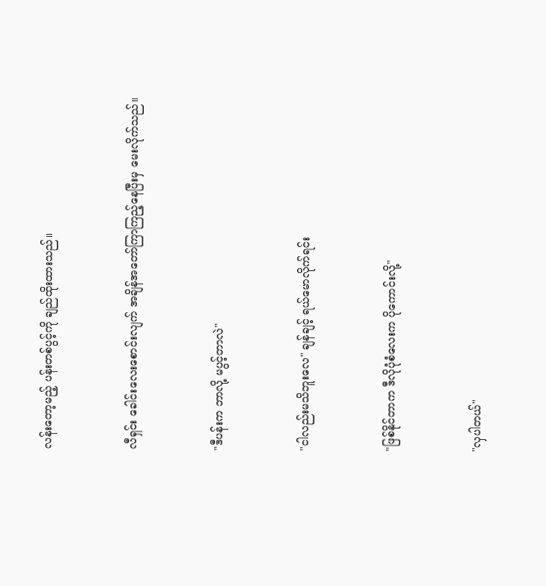လန်းတော့မည့် ပန်းတစ်ပွင့်ကို ချည်ထိုးထားသည်။


လီရှင်း ခေါင်းလေးစောင်းလျက် အချိန်အတော်ကြာကြည့်နေပြီးမှ မေးလိုက်သည်။


"ဒီပန်းက ဘာလို့ မပွင့်တာလဲ"


"ငါလည်းမသိဘူးလေ" ချန်ချင့် ရယ်မောလိုက်ရင်း


"ဖြစ်နိုင်တာက ဒီလိုပုံစံလေးက ပိုကောင်းလို့"


"လှပါတယ်"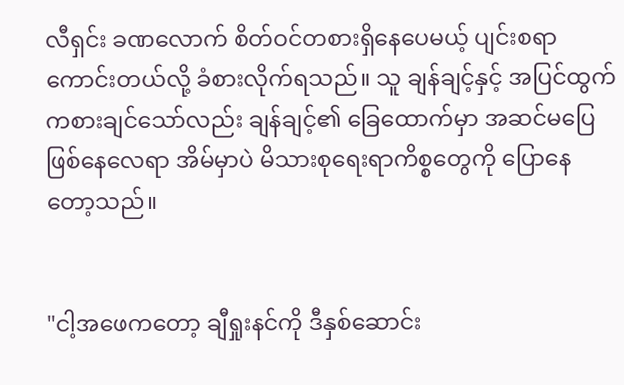လီရှင်း ခဏလောက် စိတ်ဝင်တစားရှိနေပေမယ့် ပျင်းစရာကောင်းတယ်လို့ ခံစားလိုက်ရသည်။ သူ ချန်ချင့်နှင့် အပြင်ထွက်ကစားချင်သော်လည်း ချန်ချင့်၏ ခြေထောက်မှာ အဆင်မပြေဖြစ်နေလေရာ အိမ်မှာပဲ မိသားစုရေးရာကိစ္စတွေကို ပြောနေတော့သည်။


"ငါ့အဖေကတော့ ချီရှုးနင်ကို ဒီနှစ်ဆောင်း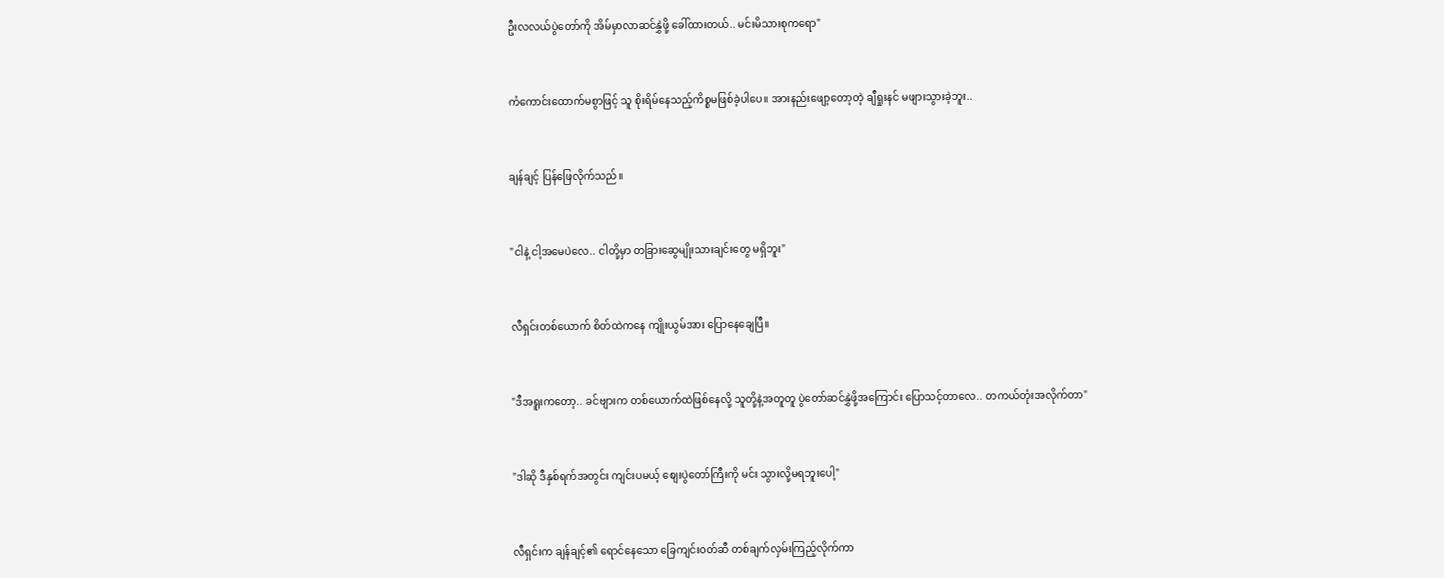ဦးလလယ်ပွဲတော်ကို အိမ်မှာလာဆင်နွှဲဖို့ ခေါ်ထားတယ်.. မင်းမိသားစုကရော"


ကံကောင်းထောက်မစွာဖြင့် သူ စိုးရိမ်နေသည့်ကိစ္စမဖြစ်ခဲ့ပါပေ။ အားနည်းဖျော့တော့တဲ့ ချီရှုးနင် မဖျားသွားခဲ့ဘူး..


ချန်ချင့် ပြန်ဖြေလိုက်သည်။


"ငါနဲ့ ငါ့အမေပဲလေ.. ငါတို့မှာ တခြားဆွေမျိုးသားချင်းတွေ မရှိဘူး"


လီရှင်းတစ်ယောက် စိတ်ထဲကနေ ကျိုးယွမ်အား ပြောနေချေပြီ။


"ဒီအရူးကတော့.. ခင်ဗျားက တစ်ယောက်ထဲဖြစ်နေလို့ သူတို့နဲ့အတူတူ ပွဲတော်ဆင်နွှဲဖို့အကြောင်း ပြောသင့်တာလေ.. တကယ်တုံးအလိုက်တာ"


"ဒါဆို ဒီနှစ်ရက်အတွင်း ကျင်းပမယ့် စျေးပွဲတော်ကြီးကို မင်း သွားလို့မရဘူးပေါ့"


လီရှင်းက ချန်ချင့်၏ ရောင်နေသော ခြေကျင်းဝတ်ဆီ တစ်ချက်လှမ်းကြည့်လိုက်ကာ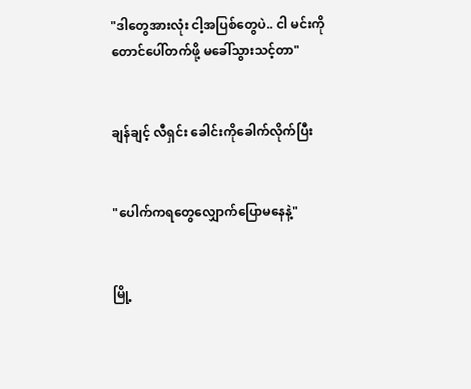"ဒါတွေအားလုံး ငါ့အပြစ်တွေပဲ.. ငါ မင်းကို တောင်ပေါ်တက်ဖို့ မခေါ်သွားသင့်တာ"


ချန်ချင့် လီရှင်း ခေါင်းကိုခေါက်လိုက်ပြီး


"ပေါက်ကရတွေလျှောက်ပြောမနေနဲ့"


မြို့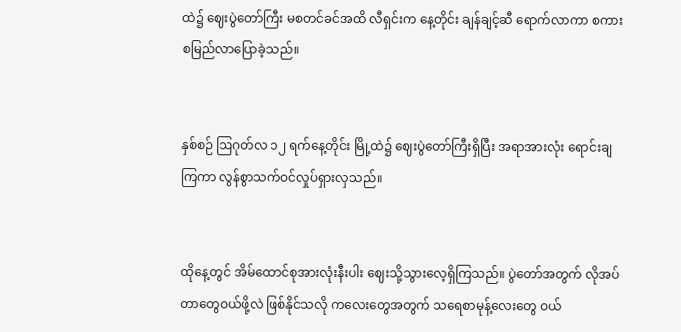ထဲ၌ ဈေးပွဲတော်ကြီး မစတင်ခင်အထိ လီရှင်းက နေ့တိုင်း ချန်ချင့်ဆီ ရောက်လာကာ စကားစမြည်လာပြောခဲ့သည်။


နှစ်စဉ် ဩဂုတ်လ ၁၂ ရက်နေ့တိုင်း မြို့ထဲ၌ ဈေးပွဲတော်ကြီးရှိပြီး အရာအားလုံး ရောင်းချကြကာ လွန်စွာသက်ဝင်လှုပ်ရှားလှသည်။


ထိုနေ့တွင် အိမ်ထောင်စုအားလုံးနီးပါး ဈေးသို့သွားလေ့ရှိကြသည်။ ပွဲတော်အတွက် လိုအပ်တာတွေဝယ်ဖို့လဲ ဖြစ်နိုင်သလို ကလေးတွေအတွက် သရေစာမုန့်လေးတွေ ဝယ်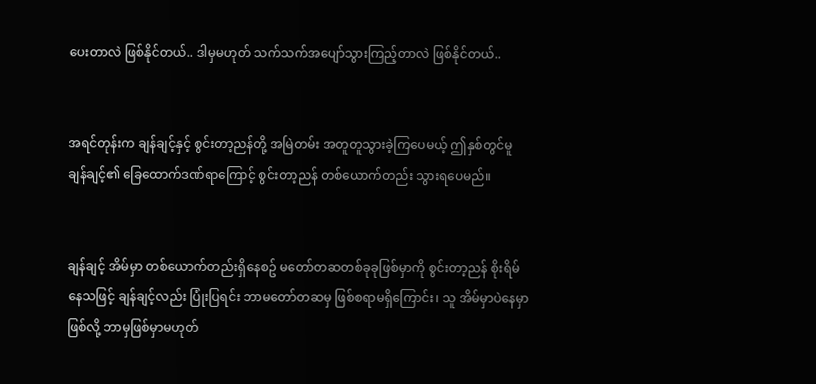ပေးတာလဲ ဖြစ်နိုင်တယ်.. ဒါမှမဟုတ် သက်သက်အပျော်သွားကြည့်တာလဲ ဖြစ်နိုင်တယ်..


အရင်တုန်းက ချန်ချင့်နှင့် စွင်းတာ့ညန်တို့ အမြဲတမ်း အတူတူသွားခဲ့ကြပေမယ့် ဤနှစ်တွင်မူ ချန်ချင့်၏ ခြေထောက်ဒဏ်ရာကြောင့် စွင်းတာ့ညန် တစ်ယောက်တည်း သွားရပေမည်။


ချန်ချင့် အိမ်မှာ တစ်ယောက်တည်းရှိနေစဥ် မတော်တဆတစ်ခုခုဖြစ်မှာကို စွင်းတာ့ညန် စိုးရိမ်နေသဖြင့် ချန်ချင့်လည်း ပြုံးပြရင်း ဘာမတော်တဆမှ ဖြစ်စရာမရှိကြောင်း၊ သူ အိမ်မှာပဲနေမှာဖြစ်လို့ ဘာမှဖြစ်မှာမဟုတ်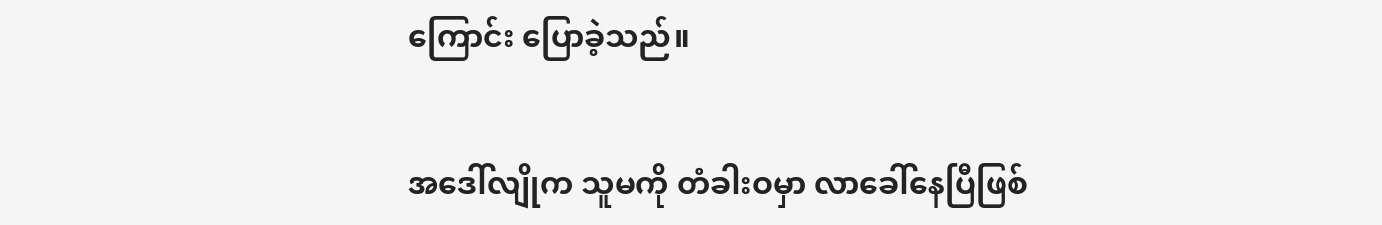ကြောင်း ပြောခဲ့သည်။


အဒေါ်လျိုက သူမကို တံခါးဝမှာ လာခေါ်နေပြီဖြစ်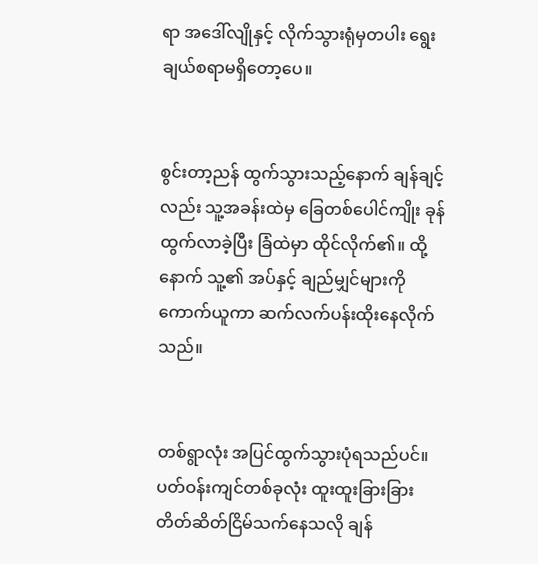ရာ အဒေါ်လျိုနှင့် လိုက်သွားရုံမှတပါး ရွေးချယ်စရာမရှိတော့ပေ။


စွင်းတာ့ညန် ထွက်သွားသည့်နောက် ချန်ချင့်လည်း သူ့အခန်းထဲမှ ခြေတစ်ပေါင်ကျိုး ခုန်ထွက်လာခဲ့ပြီး ခြံထဲမှာ ထိုင်လိုက်၏။ ထို့နောက် သူ့၏ အပ်နှင့် ချည်မျှင်များကို ကောက်ယူကာ ဆက်လက်ပန်းထိုးနေလိုက်သည်။


တစ်ရွာလုံး အပြင်ထွက်သွားပုံရသည်ပင်။ ပတ်ဝန်းကျင်တစ်ခုလုံး ထူးထူးခြားခြား တိတ်ဆိတ်ငြိမ်သက်နေသလို ချန်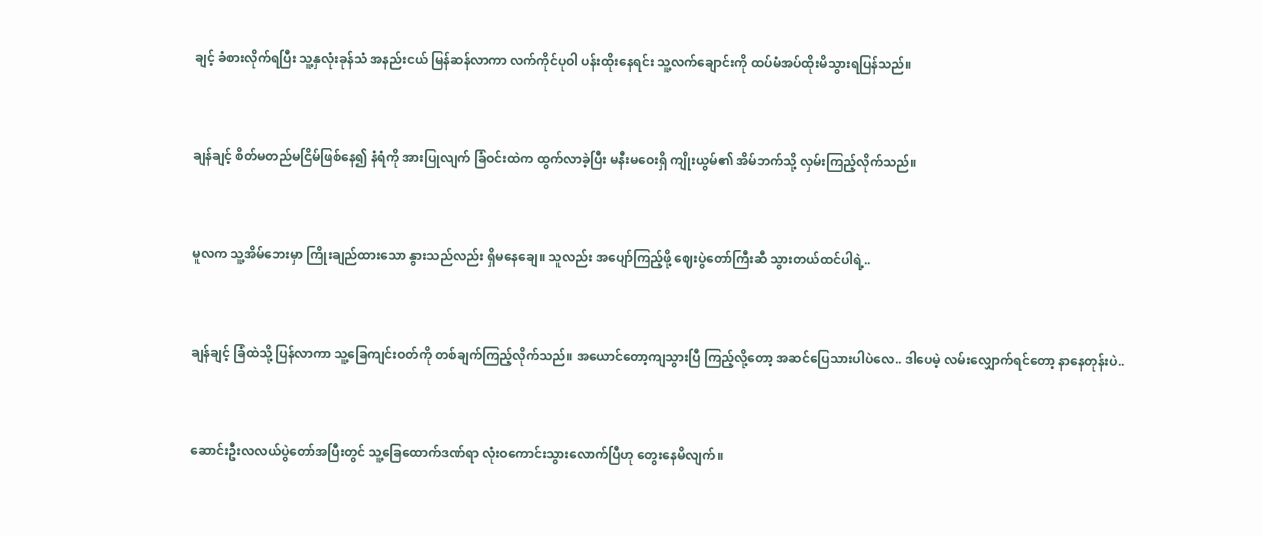ချင့် ခံစားလိုက်ရပြီး သူ့နှလုံးခုန်သံ အနည်းငယ် မြန်ဆန်လာကာ လက်ကိုင်ပုဝါ ပန်းထိုးနေရင်း သူ့လက်ချောင်းကို ထပ်မံအပ်ထိုးမိသွားရပြန်သည်။


ချန်ချင့် စိတ်မတည်မငြိမ်ဖြစ်နေ၍ နံရံကို အားပြုလျက် ခြံဝင်းထဲက ထွက်လာခဲ့ပြီး မနီးမဝေးရှိ ကျိုးယွမ်၏ အိမ်ဘက်သို့ လှမ်းကြည့်လိုက်သည်။


မူလက သူ့အိမ်ဘေးမှာ ကြိုးချည်ထားသော နွားသည်လည်း ရှိမနေချေ။ သူလည်း အပျော်ကြည့်ဖို့ ဈေးပွဲတော်ကြီးဆီ သွားတယ်ထင်ပါရဲ့..


ချန်ချင့် ခြံထဲသို့ ပြန်လာကာ သူ့ခြေကျင်းဝတ်ကို တစ်ချက်ကြည့်လိုက်သည်။ အယောင်တော့ကျသွားပြီ ကြည့်လို့တော့ အဆင်ပြေသားပါပဲလေ.. ဒါပေမဲ့ လမ်းလျှောက်ရင်တော့ နာနေတုန်းပဲ..


ဆောင်းဦးလလယ်ပွဲတော်အပြီးတွင် သူ့ခြေထောက်ဒဏ်ရာ လုံးဝကောင်းသွားလောက်ပြီဟု တွေးနေမိလျက်။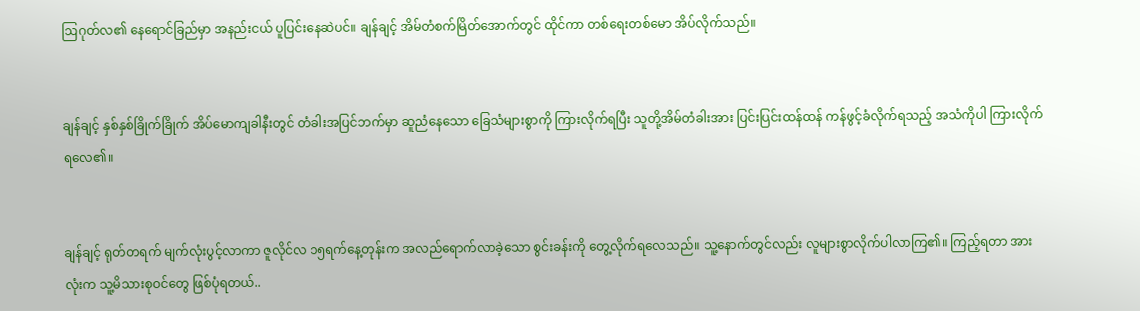ဩဂုတ်လ၏ နေရောင်ခြည်မှာ အနည်းငယ် ပူပြင်းနေဆဲပင်။ ချန်ချင့် အိမ်တံစက်မြိတ်အောက်တွင် ထိုင်ကာ တစ်ရေးတစ်မော အိပ်လိုက်သည်။


ချန်ချင့် နှစ်နှစ်ခြိုက်ခြိုက် အိပ်မောကျခါနီးတွင် တံခါးအပြင်ဘက်မှာ ဆူညံနေသော ခြေသံများစွာကို ကြားလိုက်ရပြီး သူတို့အိမ်တံခါးအား ပြင်းပြင်းထန်ထန် ကန်ဖွင့်ခံလိုက်ရသည့် အသံကိုပါ ကြားလိုက်ရလေ၏။


ချန်ချင့် ရုတ်တရက် မျက်လုံးပွင့်လာကာ ဇူလိုင်လ ၁၅ရက်နေ့တုန်းက အလည်ရောက်လာခဲ့သော စွင်းခန်းကို တွေ့လိုက်ရလေသည်။ သူ့နောက်တွင်လည်း လူများစွာလိုက်ပါလာကြ၏။ ကြည့်ရတာ အားလုံးက သူ့မိသားစုဝင်တွေ ဖြစ်ပုံရတယ်..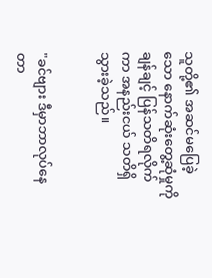သူတို့၏ အဆင်မပြေခဲ့သော နောက်ဆုံးတွေ့ဆုံမှုကို ချန်ချင့် ပြန်သတိရလိုက်ကာ အနည်းငယ် သတိရှိသွားခဲ့သည်။


"ခင်ဗျား ဒီမှာဘာလုပ်နေတာ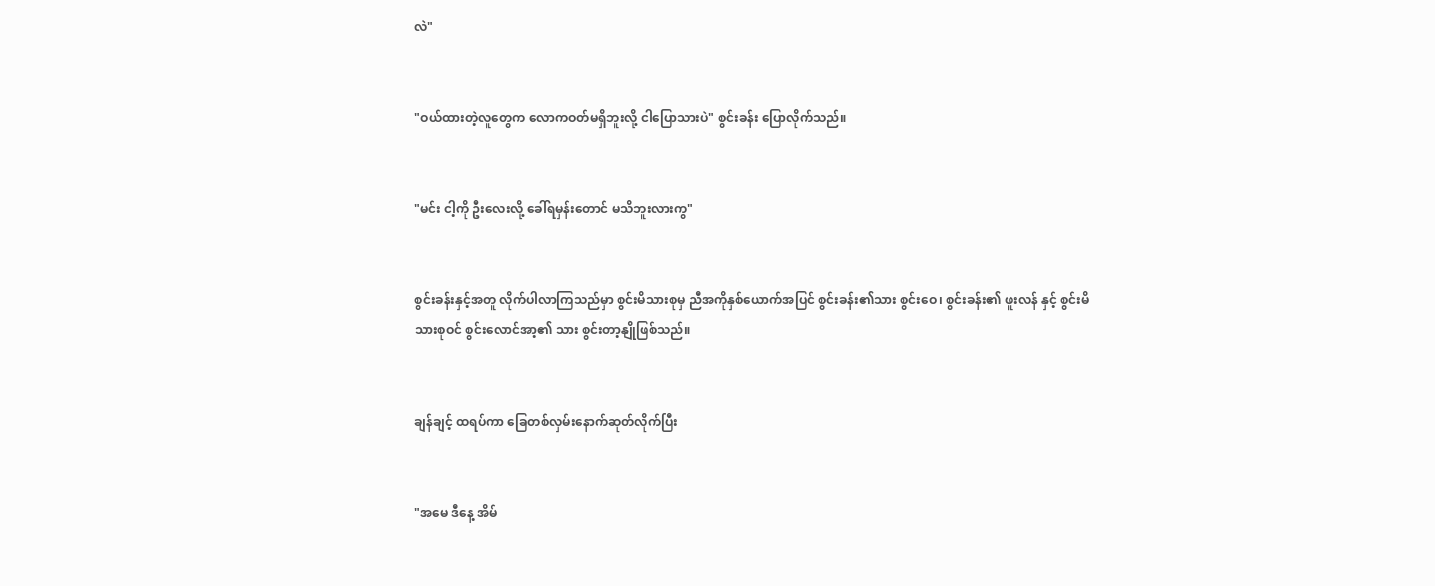လဲ"


"ဝယ်ထားတဲ့လူတွေက လောကဝတ်မရှိဘူးလို့ ငါပြောသားပဲ" စွင်းခန်း ပြောလိုက်သည်။


"မင်း ငါ့ကို ဦးလေးလို့ ခေါ်ရမှန်းတောင် မသိဘူးလားကွ"


စွင်းခန်းနှင့်အတူ လိုက်ပါလာကြသည်မှာ စွင်းမိသားစုမှ ညီအကိုနှစ်ယောက်အပြင် စွင်းခန်း၏သား စွင်းဝေ၊ စွင်းခန်း၏ ဖူးလန် နှင့် စွင်းမိသားစုဝင် စွင်းလောင်အာ့၏ သား စွင်းတာ့နျိုဖြစ်သည်။


ချန်ချင့် ထရပ်ကာ ခြေတစ်လှမ်းနောက်ဆုတ်လိုက်ပြီး


"အမေ ဒီနေ့ အိမ်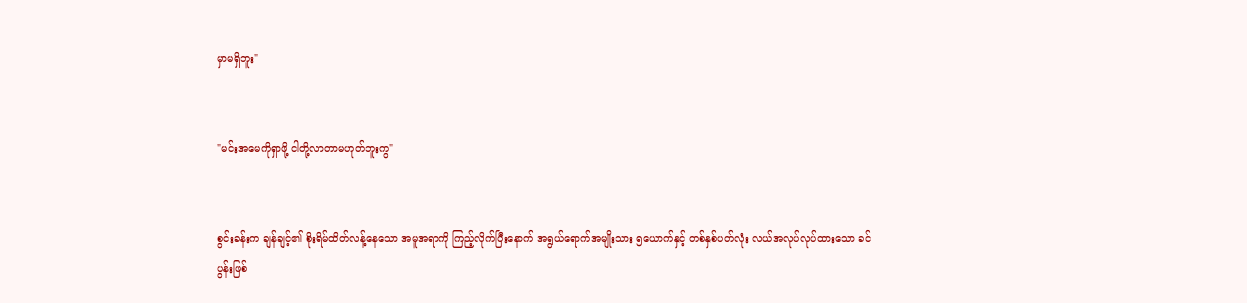မှာမရှိဘူး"


"မင်းအမေကိုရှာဖို့ ငါတို့လာတာမဟုတ်ဘူးကွ"


စွင်းခန်းက ချန်ချင့်၏ စိုးရိမ်ထိတ်လန့်နေသော အမူအရာကို ကြည့်လိုက်ပြီးနောက် အရွယ်ရောက်အမျိုးသား ၅ယောက်နှင့် တစ်နှစ်ပတ်လုံး လယ်အလုပ်လုပ်ထားသော ခင်ပွန်းဖြစ်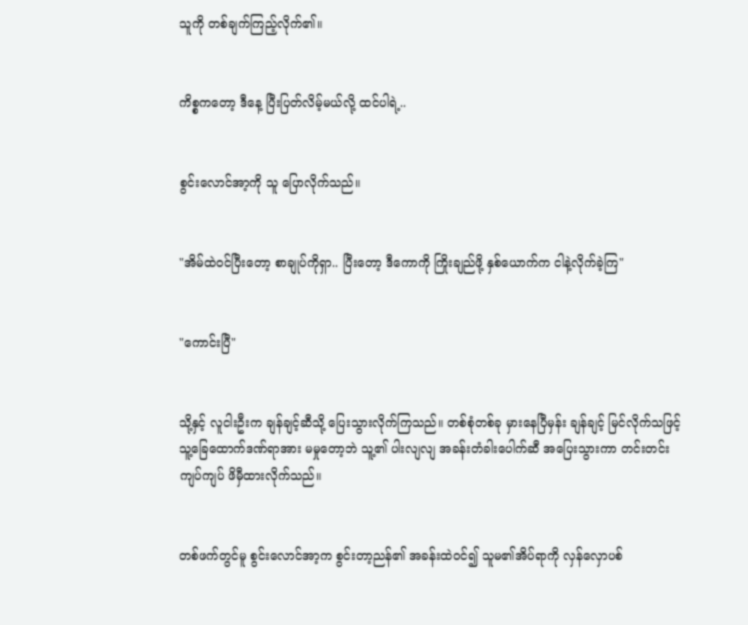သူကို တစ်ချက်ကြည့်လိုက်၏။


ကိစ္စကတော့ ဒီနေ့ ပြီးပြတ်လိမ့်မယ်လို့ ထင်ပါရဲ့..


စွင်းလောင်အာ့ကို သူ ပြောလိုက်သည်။


"အိမ်ထဲဝင်ပြီးတော့ စာချုပ်ကိုရှာ.. ပြီးတော့ ဒီကောကို ကြိုးချည်ဖို့ နှစ်ယောက်က ငါနဲ့လိုက်ခဲ့ကြ"


"ကောင်းပြီ"


သို့နှင့် လူငါးဦးက ချန်ချင့်ဆီသို့ ပြေးသွားလိုက်ကြသည်။ တစ်စုံတစ်ခု မှားနေပြီမှန်း ချန်ချင့် မြင်လိုက်သဖြင့် သူ့ခြေထောက်ဒဏ်ရာအား မမှုတော့ဘဲ သူ့၏ ပါးလျလျ အခန်းတံခါးပေါက်ဆီ အပြေးသွားကာ တင်းတင်းကျပ်ကျပ် ဖိမှီထားလိုက်သည်။


တစ်ဖက်တွင်မူ စွင်းလောင်အာ့က စွင်းတာ့ညန်၏ အခန်းထဲဝင်၍ သူမ၏အိပ်ရာကို လှန်လှောပစ်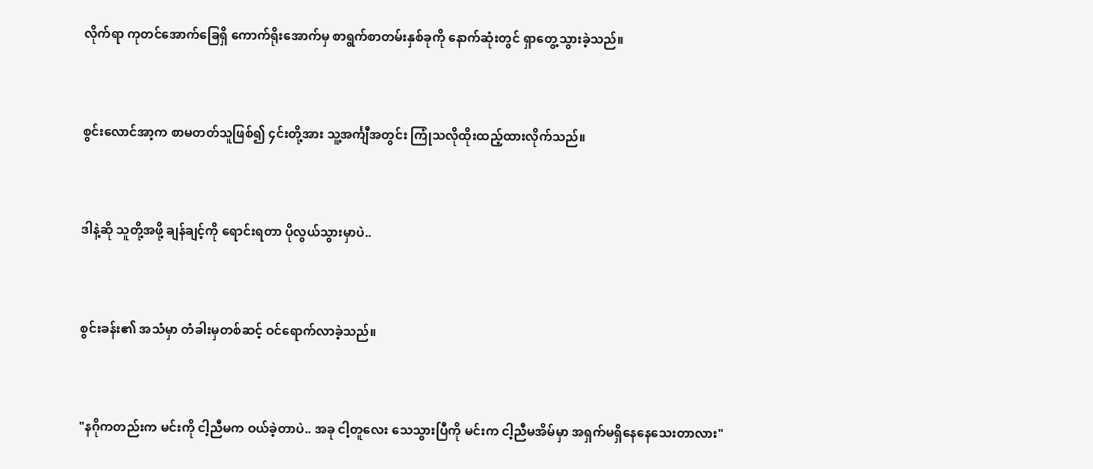လိုက်ရာ ကုတင်အောက်ခြေရှိ ကောက်ရိုးအောက်မှ စာရွက်စာတမ်းနှစ်ခုကို နောက်ဆုံးတွင် ရှာတွေ့သွားခဲ့သည်။


စွင်းလောင်အာ့က စာမတတ်သူဖြစ်၍ ၄င်းတို့အား သူ့အင်္ကျီအတွင်း ကြုံသလိုထိုးထည့်ထားလိုက်သည်။


ဒါနဲ့ဆို သူတို့အဖို့ ချန်ချင့်ကို ရောင်းရတာ ပိုလွယ်သွားမှာပဲ..


စွင်းခန်း၏ အသံမှာ တံခါးမှတစ်ဆင့် ဝင်ရောက်လာခဲ့သည်။


"နဂိုကတည်းက မင်းကို ငါ့ညီမက ဝယ်ခဲ့တာပဲ.. အခု ငါ့တူလေး သေသွားပြီကို မင်းက ငါ့ညီမအိမ်မှာ အရှက်မရှိနေနေသေးတာလား"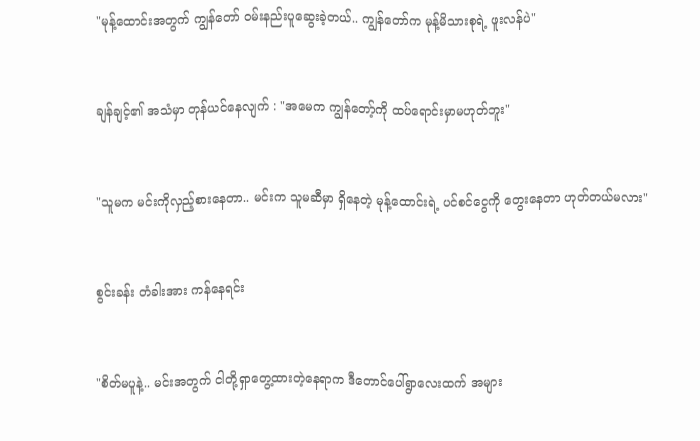"မုန့်ထောင်းအတွက် ကျွန်တော် ဝမ်းနည်းပူဆွေးခဲ့တယ်.. ကျွန်တော်က မုန့်မိသားစုရဲ့ ဖူးလန်ပဲ"


ချန်ချင့်၏ အသံမှာ တုန်ယင်နေလျက် : "အမေက ကျွန်တော့်ကို ထပ်ရောင်းမှာမဟုတ်ဘူး"


"သူမက မင်းကိုလှည့်စားနေတာ.. မင်းက သူမဆီမှာ ရှိနေတဲ့ မုန့်ထောင်းရဲ့ ပင်စင်ငွေကို တွေးနေတာ ဟုတ်တယ်မလား"


စွင်းခန်း တံခါးအား ကန်နေရင်း


"စိတ်မပူနဲ့.. မင်းအတွက် ငါတို့ရှာတွေ့ထားတဲ့နေရာက ဒီတောင်ပေါ်ရွာလေးထက် အများ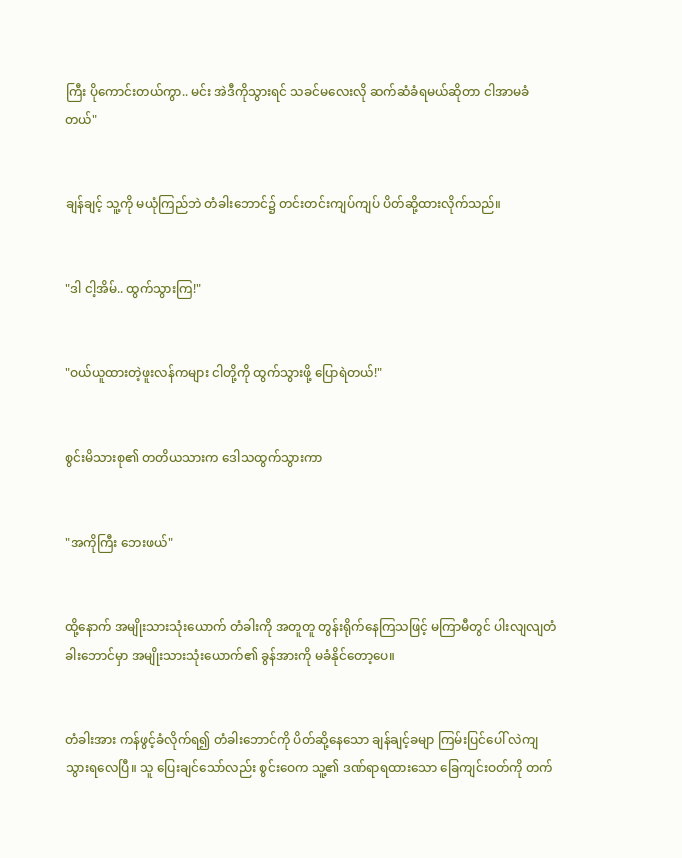ကြီး ပိုကောင်းတယ်ကွာ.. မင်း အဲဒီကိုသွားရင် သခင်မလေးလို ဆက်ဆံခံရမယ်ဆိုတာ ငါအာမခံတယ်"


ချန်ချင့် သူ့ကို မယုံကြည်ဘဲ တံခါးဘောင်၌ တင်းတင်းကျပ်ကျပ် ပိတ်ဆို့ထားလိုက်သည်။


"ဒါ ငါ့အိမ်.. ထွက်သွားကြ!"


"ဝယ်ယူထားတဲ့ဖူးလန်ကများ ငါတို့ကို ထွက်သွားဖို့ ပြောရဲတယ်!"


စွင်းမိသားစု၏ တတိယသားက ဒေါသထွက်သွားကာ


"အကိုကြီး ဘေးဖယ်"


ထို့နောက် အမျိုးသားသုံးယောက် တံခါးကို အတူတူ တွန်းရိုက်နေကြသဖြင့် မကြာမီတွင် ပါးလျလျတံခါးဘောင်မှာ အမျိုးသားသုံးယောက်၏ ခွန်အားကို မခံနိုင်တော့ပေ။


တံခါးအား ကန်ဖွင့်ခံလိုက်ရ၍ တံခါးဘောင်ကို ပိတ်ဆို့နေသော ချန်ချင့်ခမျာ ကြမ်းပြင်ပေါ် လဲကျသွားရလေပြီ။ သူ ပြေးချင်သော်လည်း စွင်းဝေက သူ့၏ ဒဏ်ရာရထားသော ခြေကျင်းဝတ်ကို တက်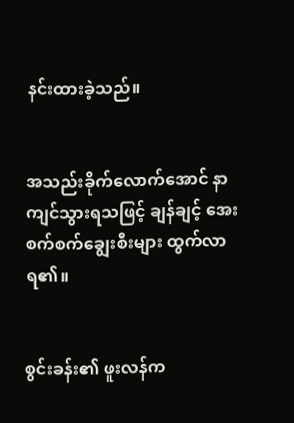နင်းထားခဲ့သည်။


အသည်းခိုက်လောက်အောင် နာကျင်သွားရသဖြင့် ချန်ချင့် အေးစက်စက်ချွေးစီးများ ထွက်လာရ၏။


စွင်းခန်း၏ ဖူးလန်က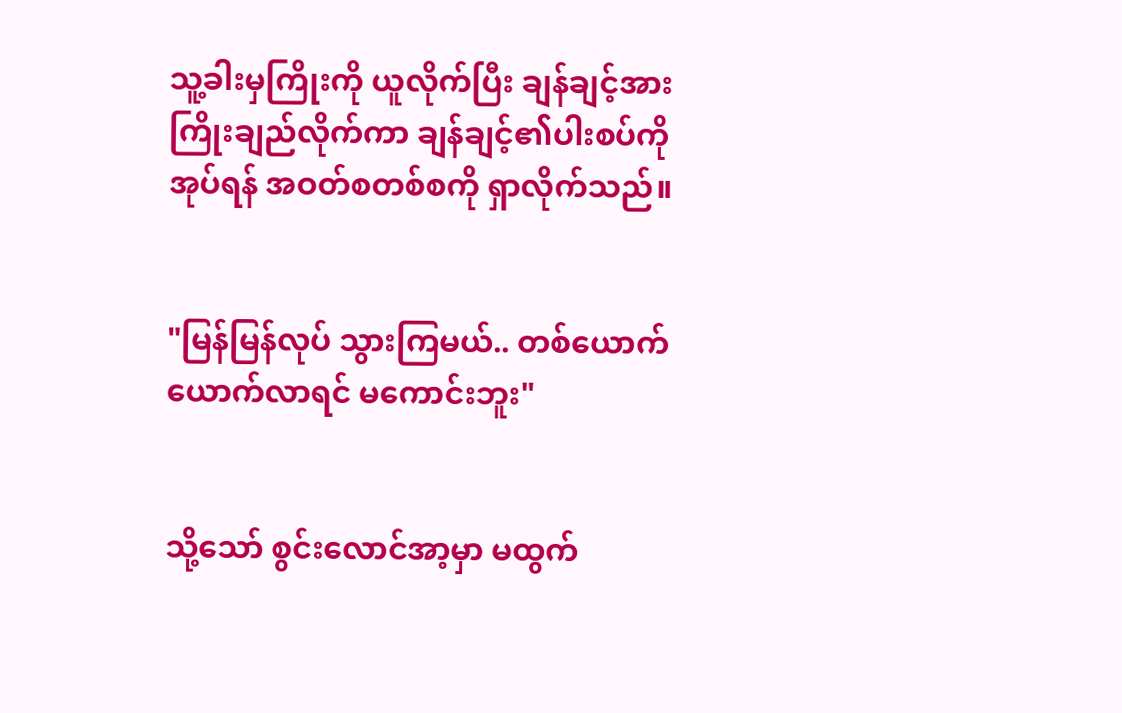သူ့ခါးမှကြိုးကို ယူလိုက်ပြီး ချန်ချင့်အား ကြိုးချည်လိုက်ကာ ချန်ချင့်၏ပါးစပ်ကို အုပ်ရန် အဝတ်စတစ်စကို ရှာလိုက်သည်။


"မြန်မြန်လုပ် သွားကြမယ်.. တစ်ယောက်ယောက်လာရင် မကောင်းဘူး"


သို့သော် စွင်းလောင်အာ့မှာ မထွက်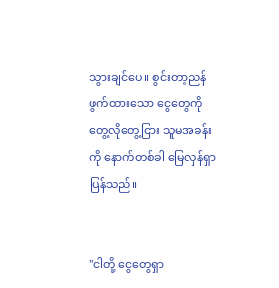သွားချင်ပေ။ စွင်းတာ့ညန် ဖွက်ထားသော ငွေတွေကို တွေ့လိုတွေ့ငြား သူမအခန်းကို နောက်တစ်ခါ မြေလှန်ရှာပြန်သည်။


"ငါတို့ ငွေတွေရှာ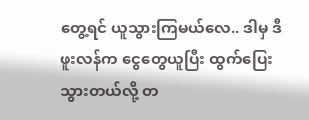တွေ့ရင် ယူသွားကြမယ်လေ.. ဒါမှ ဒီဖူးလန်က ငွေတွေယူပြီး ထွက်ပြေးသွားတယ်လို့ တ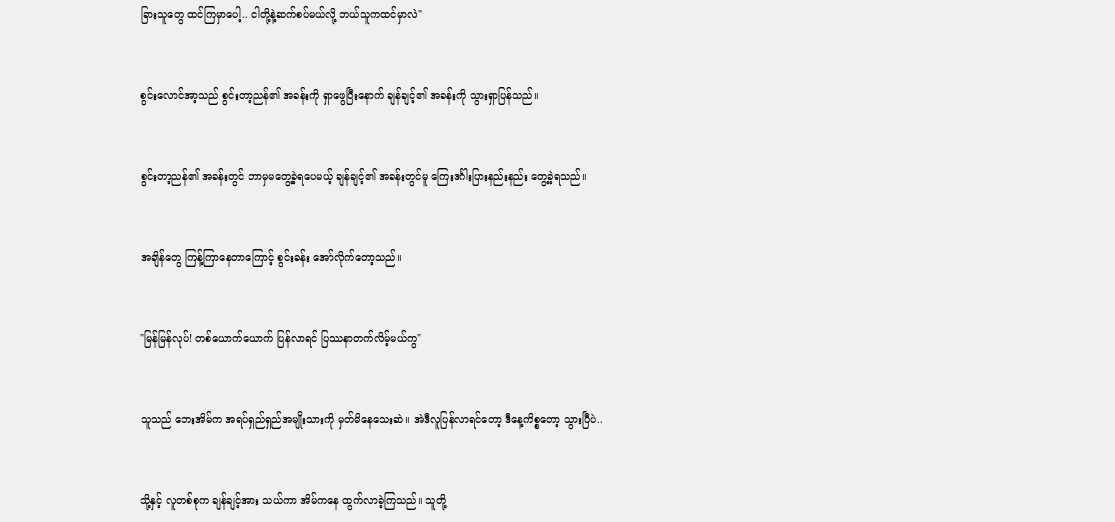ခြားသူတွေ ထင်ကြမှာပေါ့.. ငါတို့နဲ့ဆက်စပ်မယ်လို့ ဘယ်သူကထင်မှာလဲ"


စွင်းလောင်အာ့သည် စွင်းတာ့ညန်၏ အခန်းကို ရှာဖွေပြီးနောက် ချန်ချင့်၏ အခန်းကို သွားရှာပြန်သည်။


စွင်းတာ့ညန်၏ အခန်းတွင် ဘာမှမတွေ့ခဲ့ရပေမယ့် ချန်ချင့်၏ အခန်းတွင်မူ ကြေးဒင်္ဂါးပြားနည်းနည်း တွေ့ခဲ့ရသည်။


အချိန်တွေ ကြန့်ကြာနေတာကြောင့် စွင်းခန်း အော်လိုက်တော့သည်။


"မြန်မြန်လုပ်! တစ်ယောက်ယောက် ပြန်လာရင် ပြဿနာတက်လိမ့်မယ်ကွ"


သူသည် ဘေးအိမ်က အရပ်ရှည်ရှည်အမျိုးသားကို မှတ်မိနေသေးဆဲ။ အဲဒီလူပြန်လာရင်တော့ ဒီနေ့ကိစ္စတော့ သွားပြီပဲ..


သို့နှင့် လူတစ်စုက ချန်ချင့်အား သယ်ကာ အိမ်ကနေ ထွက်လာခဲ့ကြသည်။ သူတို့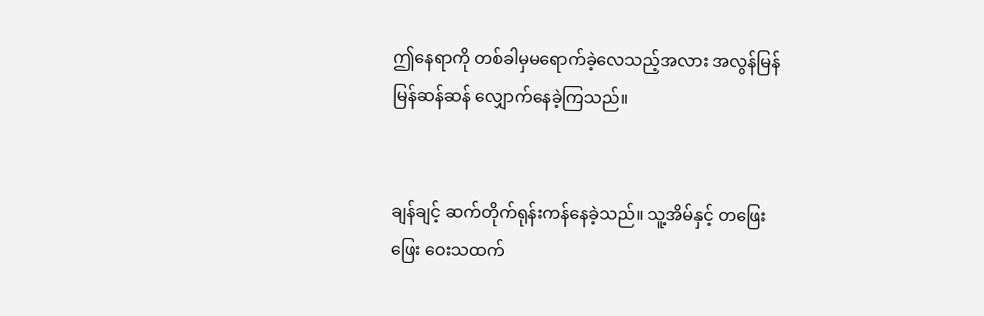ဤနေရာကို တစ်ခါမှမရောက်ခဲ့လေသည့်အလား အလွန်မြန်မြန်ဆန်ဆန် လျှောက်နေခဲ့ကြသည်။


ချန်ချင့် ဆက်တိုက်ရုန်းကန်နေခဲ့သည်။ သူ့အိမ်နှင့် တဖြေးဖြေး ဝေးသထက်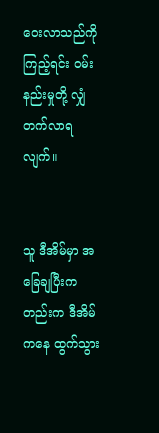ဝေးလာသည်ကို ကြည့်ရင်း ဝမ်းနည်းမှုတို့ လျှံတက်လာရလျက်။


သူ ဒီအိမ်မှာ အခြေချပြီးကတည်းက ဒီအိမ်ကနေ ထွက်သွား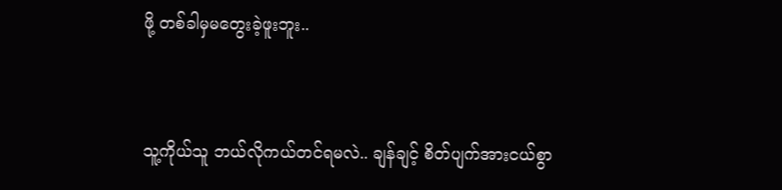ဖို့ တစ်ခါမှမတွေးခဲ့ဖူးဘူး..


သူ့ကိုယ်သူ ဘယ်လိုကယ်တင်ရမလဲ.. ချန်ချင့် စိတ်ပျက်အားငယ်စွာ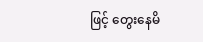ဖြင့် တွေးနေမိ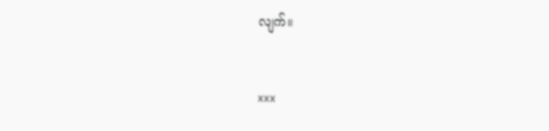လျက်။


xxx